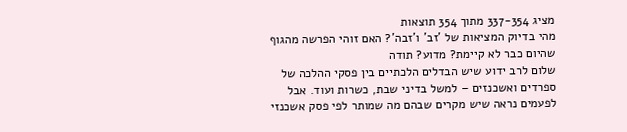מציג 337-354 מתוך 354 תוצאות
מהי בדיוק המציאות של 'זב' ו'זבה'? האם זוהי הפרשה מהגוף שהיום כבר לא קיימת? מדוע? תודה
שלום לרב ידוע שיש הבדלים הלכתיים בין פסקי ההלכה של ספרדים ואשכנזים – למשל בדיני שבת, כשרות ועוד. אבל לפעמים נראה שיש מקרים שבהם מה שמותר לפי פסק אשכנזי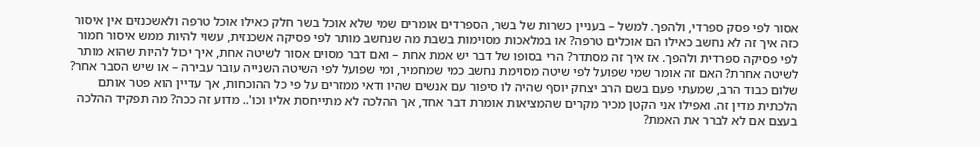אסור לפי פסק ספרדי, ולהפך. למשל – בעניין כשרות של בשר, הספרדים אומרים שמי שלא אוכל בשר חלק כאילו אוכל טרפה ולאשכנזים אין איסור כזה איך זה לא נחשב כאילו הם אוכלים טרפה? או במלאכות מסוימות בשבת מה שנחשב מותר לפי פסיקה אשכנזית, עשוי להיות ממש איסור חמור לפי פסיקה ספרדית ולהפך. אז איך זה מסתדר? הרי בסופו של דבר יש אמת אחת – ואם דבר מסוים אסור לשיטה אחת, איך יכול להיות שהוא מותר לשיטה אחרת? האם זה אומר שמי שפועל לפי שיטה מסוימת נחשב כמי שמחמיר, ומי שפועל לפי השיטה השנייה עובר עבירה – או שיש הסבר אחר?
שלום כבוד הרב, שמעתי פעם בשם הרב יצחק יוסף שהיה לו סיפור עם אנשים שהיו ודאי ממזרים על פי כל ההוכחות, אך עדיין הוא פטר אותם הלכתית מדין זה. ואפילו אני הקטן מכיר מקרים שהמציאות אומרת דבר אחד, אך ההלכה לא מתייחסת אליו וכו'.. מדוע זה ככה? מה תפקיד ההלכה בעצם אם לא לברר את האמת?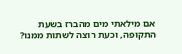אם מילאתי מים מהברז בשעת התקופה, וכעת רוצה לשתות ממנו?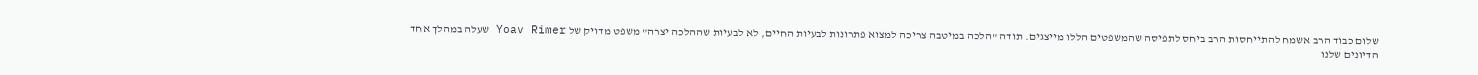שלום כבוד הרב אשמח להתייחסות הרב ביחס לתפיסה שהמשפטים הללו מייצגים. תודה "הלכה במיטבה צריכה למצוא פתרונות לבעיות החיים, לא לבעיות שההלכה יצרה" משפט מדויק של Yoav Rimer שעלה במהלך אחד הדיונים שלנו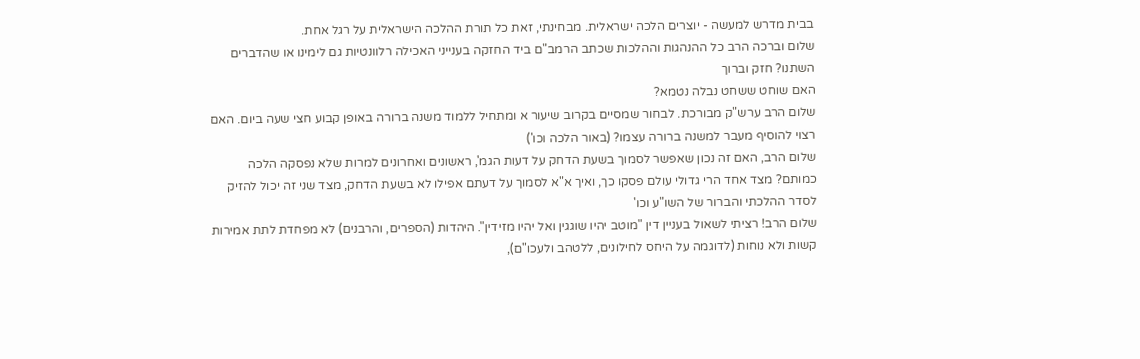בבית מדרש למעשה - יוצרים הלכה ישראלית. מבחינתי, זאת כל תורת ההלכה הישראלית על רגל אחת.
שלום וברכה הרב כל ההנהגות וההלכות שכתב הרמב"ם ביד החזקה בענייני האכילה רלוונטיות גם לימינו או שהדברים השתנו? חזק וברוך
האם שוחט ששחט נבלה נטמא?
שלום הרב ערש"ק מבורכת. לבחור שמסיים בקרוב שיעור א ומתחיל ללמוד משנה ברורה באופן קבוע חצי שעה ביום. האם רצוי להוסיף מעבר למשנה ברורה עצמו? (באור הלכה וכו')
שלום הרב, האם זה נכון שאפשר לסמוך בשעת הדחק על דעות הגמ', ראשונים ואחרונים למרות שלא נפסקה הלכה כמותם? מצד אחד הרי גדולי עולם פסקו כך, ואיך א"א לסמוך על דעתם אפילו לא בשעת הדחק, מצד שני זה יכול להזיק לסדר ההלכתי והברור של השו"ע וכו'
שלום הרב! רציתי לשאול בעניין דין "מוטב יהיו שוגגין ואל יהיו מזידין". היהדות (הספרים, והרבנים) לא מפחדת לתת אמירות קשות ולא נוחות (לדוגמה על היחס לחילונים, ללטהב ולעכו"ם),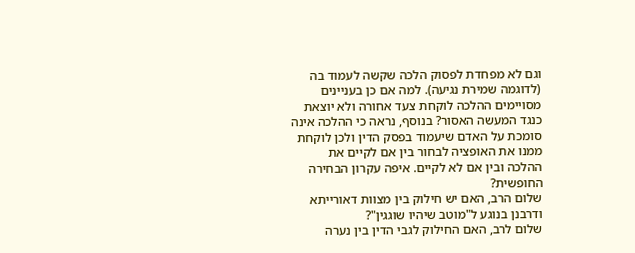וגם לא מפחדת לפסוק הלכה שקשה לעמוד בה (לדוגמה שמירת נגיעה). למה אם כן בעניינים מסויימים ההלכה לוקחת צעד אחורה ולא יוצאת כנגד המעשה האסור? בנוסף, נראה כי ההלכה אינה סומכת על האדם שיעמוד בפסק הדין ולכן לוקחת ממנו את האופציה לבחור בין אם לקיים את ההלכה ובין אם לא לקיים. איפה עקרון הבחירה החופשית?
שלום הרב, האם יש חילוק בין מצוות דאורייתא ודרבנן בנוגע ל"מוטב שיהיו שוגגין"?
שלום לרב, האם החילוק לגבי הדין בין נערה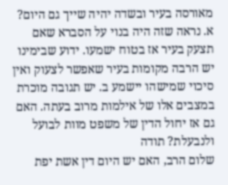מאורסה בעיר ובשדה יהיה שייך גם היום? א. נראה שזה היה בנוי על הסברא שאם תצעק בעיר אז בטוח ישמעו. ידוע שבימינו יש הרבה מקומות בעיר שאפשר לצעוק ואין סיכוי שמישהו יישמע ב. יש תגובה מוכרת במצבים אלו של אילמות מרוב בעתה. האם גם אז יחול הדין של משפט מוות לבועל ולנבעלת? תודה
שלום הרב, האם יש היום דין אשת יפת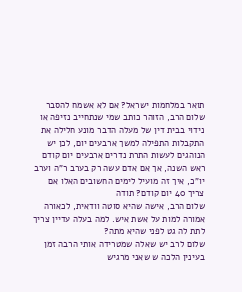תואר במלחמות ישראל? אם לא אשמח להסבר
שלום הרב, הזוהר כותב שמי שנתחייב נזיפה או נידוי בבית דין של מעלה הדבר מונע חלילה את התקבלות התפילה למשך ארבעים יום, לכן יש הנוהגים לעשות התרת נדרים ארבעים יום קודם ראש השנה, אך אם אדם עשה רק בערב ר"ה וערב יו"כ, איך זה מועיל לימים החשובים האלו אם צריך 40 יום קודם? תודה
שלום הרב, אישה שהיא סוטה וודאית, לכאורה אמורה למות על אשת איש. למה בעלה עדיין צריך לתת לה גט לפני שהיא מתה?
שלום לרב יש שאלה שמטרידה אותי הרבה זמן בעינין הלכה ש שאני מרגיש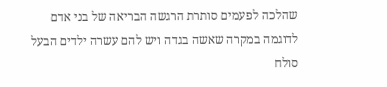שהלכה לפעמים סותרת הרגשה הבריאה של בני אדם לדוגמה במקרה שאשה בגדה ויש להם עשרה ילדים הבעל סולח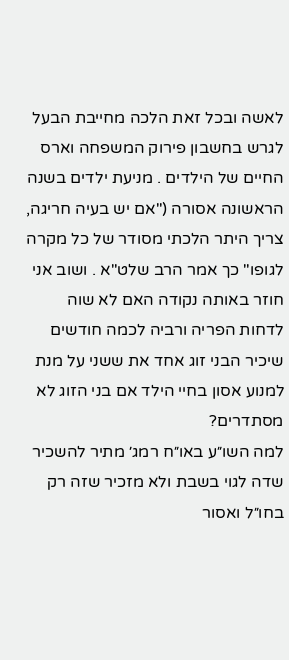לאשה ובכל זאת הלכה מחייבת הבעל לגרש בחשבון פירוק המשפחה וארס החיים של הילדים . מניעת ילדים בשנה הראשונה אסורה ("אם יש בעיה חריגה, צריך היתר הלכתי מסודר של כל מקרה לגופו" כך אמר הרב שלט"א . ושוב אני חוזר באותה נקודה האם לא שוה לדחות הפריה ורביה לכמה חודשים שיכיר הבני זוג אחד את ששני על מנת למנוע אסון בחיי הילד אם בני הזוג לא מסתדרים?
למה השו״ע באו״ח רמג׳ מתיר להשכיר שדה לגוי בשבת ולא מזכיר שזה רק בחו״ל ואסור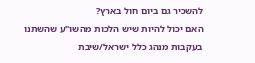להשכיר גם ביום חול בארץ?
האם יכול להיות שיש הלכות מהשו"ע שהשתנו בעקבות מנהג כלל ישראל/שיבת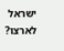ישראל לארצו?